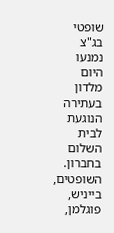שופטי בג"צ נמנעו היום מלדון בעתירה הנוגעת לבית השלום בחברון. השופטים, בייניש, פוגלמן,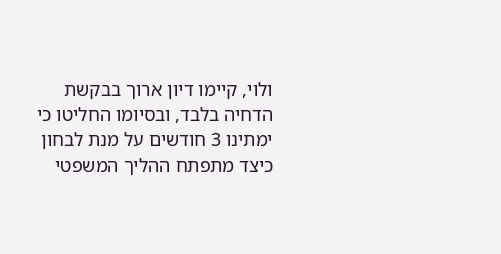ולוי, קיימו דיון ארוך בבקשת הדחיה בלבד, ובסיומו החליטו כי ימתינו 3 חודשים על מנת לבחון כיצד מתפתח ההליך המשפטי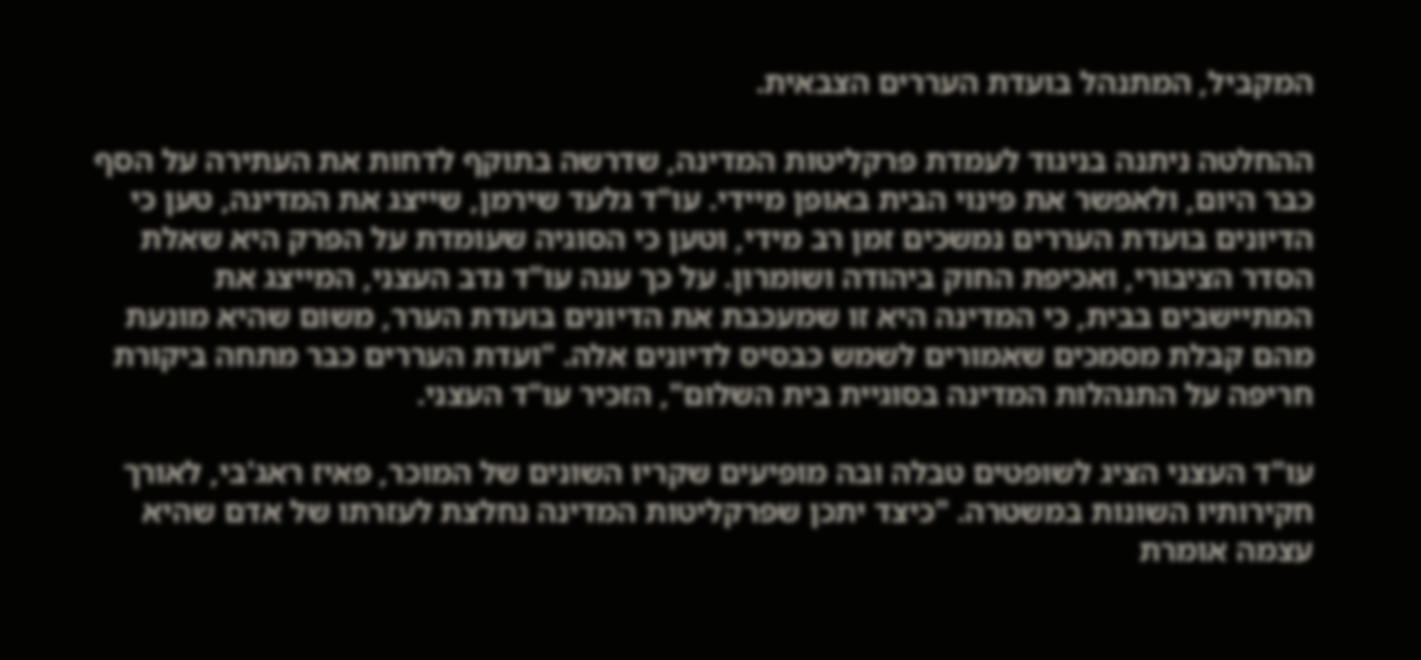המקביל, המתנהל בועדת העררים הצבאית.

ההחלטה ניתנה בניגוד לעמדת פרקליטות המדינה, שדרשה בתוקף לדחות את העתירה על הסף כבר היום, ולאפשר את פינוי הבית באופן מיידי. עו"ד גלעד שירמן, שייצג את המדינה, טען כי הדיונים בועדת העררים נמשכים זמן רב מידי, וטען כי הסוגיה שעומדת על הפרק היא שאלת הסדר הציבורי, ואכיפת החוק ביהודה ושומרון. על כך ענה עו"ד נדב העצני, המייצג את המתיישבים בבית, כי המדינה היא זו שמעכבת את הדיונים בועדת הערר, משום שהיא מונעת מהם קבלת מסמכים שאמורים לשמש כבסיס לדיונים אלה. "ועדת העררים כבר מתחה ביקורת חריפה על התנהלות המדינה בסוגיית בית השלום", הזכיר עו"ד העצני.

עו"ד העצני הציג לשופטים טבלה ובה מופיעים שקריו השונים של המוכר, פאיז ראג'בי, לאורך חקירותיו השונות במשטרה. "כיצד יתכן שפרקליטות המדינה נחלצת לעזרתו של אדם שהיא עצמה אומרת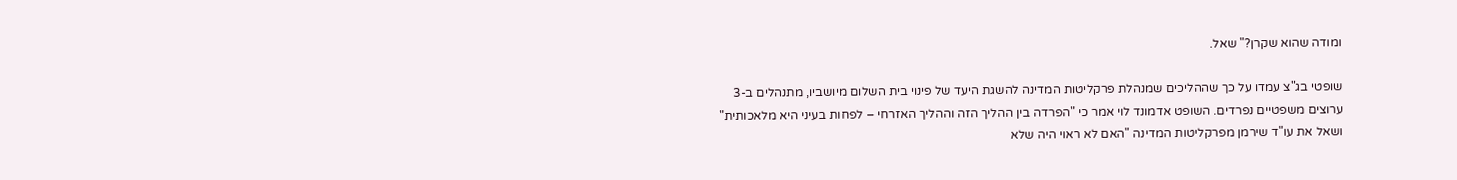ומודה שהוא שקרן?" שאל.

שופטי בג"צ עמדו על כך שההליכים שמנהלת פרקליטות המדינה להשגת היעד של פינוי בית השלום מיושביו, מתנהלים ב-3 ערוצים משפטיים נפרדים. השופט אדמונד לוי אמר כי "הפרדה בין ההליך הזה וההליך האזרחי – לפחות בעיני היא מלאכותית" ושאל את עו"ד שירמן מפרקליטות המדינה "האם לא ראוי היה שלא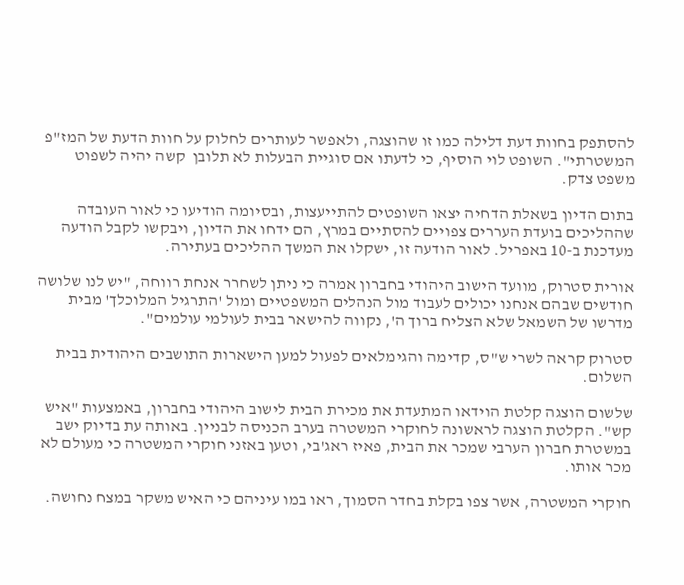להסתפק בחוות דעת דלילה כמו זו שהוצגה, ולאפשר לעותרים לחלוק על חוות הדעת של המז"פ המשטרתי". השופט לוי הוסיף, כי לדעתו אם סוגיית הבעלות לא תלובן  קשה יהיה לשפוט משפט צדק.

בתום הדיון בשאלת הדחיה יצאו השופטים להתייעצות, ובסיומה הודיעו כי לאור העובדה שההליכים בועדת העררים צפויים להסתיים במרץ, הם ידחו את הדיון, ויבקשו לקבל הודעה מעדכנת ב-10 באפריל. לאור הודעה זו, ישקלו את המשך ההליכים בעתירה.

אורית סטרוק, מוועד הישוב היהודי בחברון אמרה כי ניתן לשחרר אנחת רווחה, "יש לנו שלושה חודשים שבהם אנחנו יכולים לעבוד מול הנהלים המשפטיים ומול 'התרגיל המלוכלך' מבית מדרשו של השמאל שלא הצליח ברוך ה', נקווה להישאר בבית לעולמי עולמים".

סטרוק קראה לשרי ש"ס, קדימה והגימלאים לפעול למען הישארות התושבים היהודית בבית השלום.

שלשום הוצגה קלטת הוידאו המתעדת את מכירת הבית לישוב היהודי בחברון, באמצעות "איש קש". הקלטת הוצגה לראשונה לחוקרי המשטרה בערב הכניסה לבניין. באותה עת בדיוק ישב במשטרת חברון הערבי שמכר את הבית, פאיז ראג'בי, וטען באזני חוקרי המשטרה כי מעולם לא מכר אותו.

חוקרי המשטרה, אשר צפו בקלת בחדר הסמוך, ראו במו עיניהם כי האיש משקר במצח נחושה.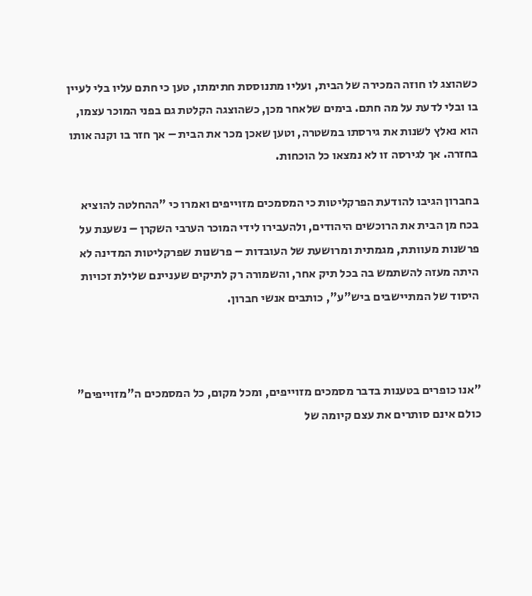כשהוצג לו חוזה המכירה של הבית, ועליו מתנוססת חתימתו, טען כי חתם עליו בלי לעיין בו ובלי לדעת על מה חתם. בימים שלאחר מכן, כשהוצגה הקלטת גם בפני המוכר עצמו, הוא נאלץ לשנות את גירסתו במשטרה, וטען שאכן מכר את הבית – אך חזר בו וקנה אותו בחזרה. אך לגירסה זו לא נמצאו כל הוכחות.

בחברון הגיבו להודעת הפרקליטות כי המסמכים מזוייפים ואמרו כי "ההחלטה להוציא בכח מן הבית את הרוכשים היהודים, ולהעבירו לידי המוכר הערבי השקרן – נשענת על פרשנות מעוותת, מגמתית ומרושעת של העובדות – פרשנות שפרקליטות המדינה לא היתה מעזה להשתמש בה בכל תיק אחר, והשמורה רק לתיקים שעניינם שלילת זכויות היסוד של המתיישבים ביש"ע", כותבים אנשי חברון.



"אנו כופרים בטענות בדבר מסמכים מזוייפים, ומכל מקום, כל המסמכים ה"מזוייפים" כולם אינם סותרים את עצם קיומה של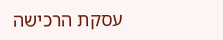עסקת הרכישה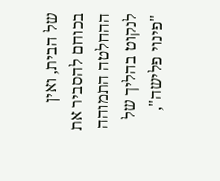של הבית, ואין בכוחם להסביר את ההחלטה התמוהה לנקוט בהליך של "פינוי פלישה",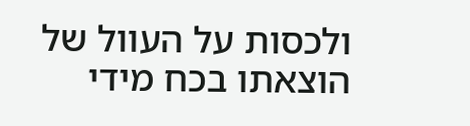ולכסות על העוול של הוצאתו בכח מידי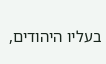בעליו היהודים,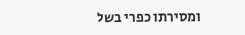ומסירתו כפרי בשל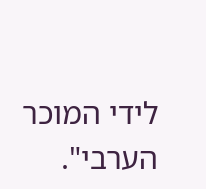לידי המוכר הערבי".